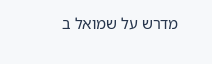מדרש על שמואל ב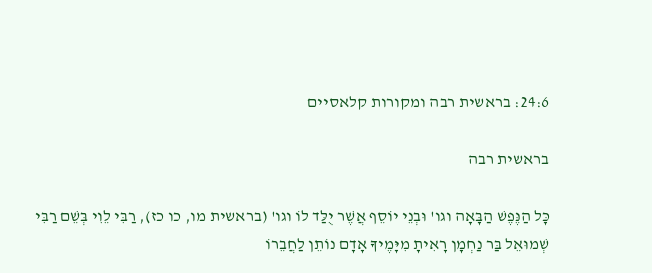24:6: בראשית רבה ומקורות קלאסיים

בראשית רבה

כָּל הַנֶּפֶשׁ הַבָּאָה וגו' וּבְנֵי יוֹסֵף אֲשֶׁר יֻלַּד לוֹ וגו' (בראשית מו, כו כז), רַבִּי לֵוִי בְּשֵׁם רַבִּי שְׁמוּאֵל בַּר נַחְמָן רָאִיתָ מִיָּמֶיךָ אָדָם נוֹתֵן לַחֲבֵרוֹ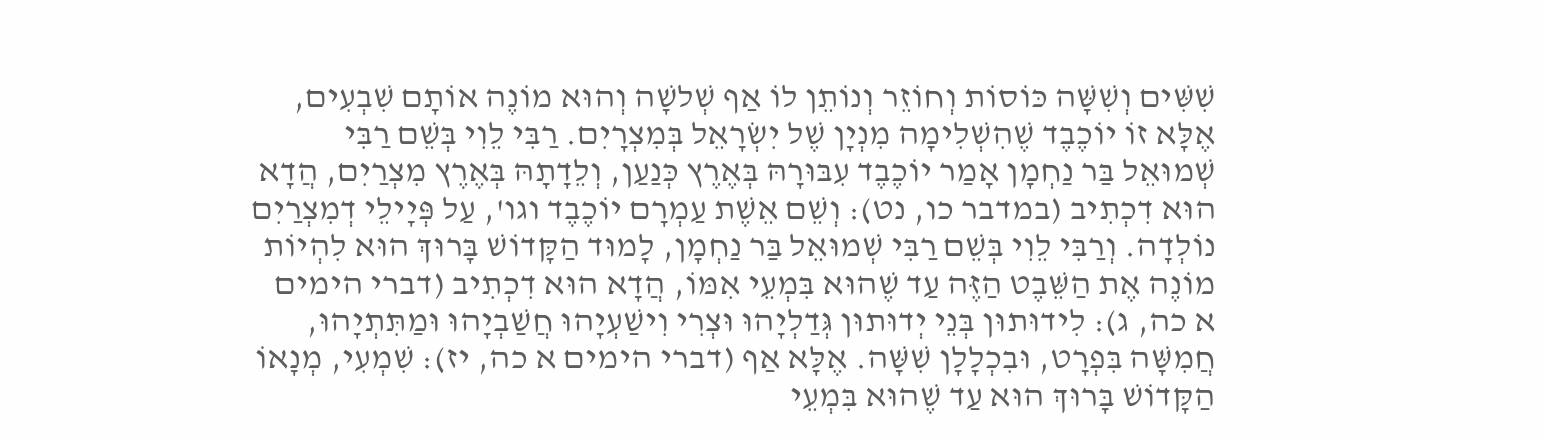שִׁשִּׁים וְשִׁשָּׁה כּוֹסוֹת וְחוֹזֵר וְנוֹתֵן לוֹ אַף שְׁלשָׁה וְהוּא מוֹנֶה אוֹתָם שִׁבְעִים, אֶלָּא זוֹ יוֹכֶבֶד שֶׁהִשְׁלִימָה מִנְיָן שֶׁל יִשְׂרָאֵל בְּמִצְרָיִם. רַבִּי לֵוִי בְּשֵׁם רַבִּי שְׁמוּאֵל בַּר נַחְמָן אָמַר יוֹכֶבֶד עִבּוּרָהּ בְּאֶרֶץ כְּנַעַן, וְלֵדָתָהּ בְּאֶרֶץ מִצְרַיִם, הֲדָא הוּא דִכְתִיב (במדבר כו, נט): וְשֵׁם אֵשֶׁת עַמְרָם יוֹכֶבֶד וגו', עַל פְּיָילֵי דְמִצְרַיִם נוֹלְדָה. וְרַבִּי לֵוִי בְּשֵׁם רַבִּי שְׁמוּאֵל בַּר נַחְמָן, לָמוּד הַקָּדוֹשׁ בָּרוּךְ הוּא לִהְיוֹת מוֹנֶה אֶת הַשֵּׁבֶט הַזֶּה עַד שֶׁהוּא בִּמְעֵי אִמּוֹ, הֲדָא הוּא דִכְתִיב (דברי הימים א כה, ג): לִידוּתוּן בְּנֵי יְדוּתוּן גְּדַלְיָהוּ וּצְרִי וִישַׁעְיָהוּ חֲשַׁבְיָהוּ וּמַתִּתְיָהוּ, חֲמִשָּׁה בִּפְרָט, וּבִכְלָלָן שִׁשָּׁה. אֶלָּא אַף (דברי הימים א כה, יז): שִׁמְעִי, מְנָאוֹ הַקָּדוֹשׁ בָּרוּךְ הוּא עַד שֶׁהוּא בִּמְעֵי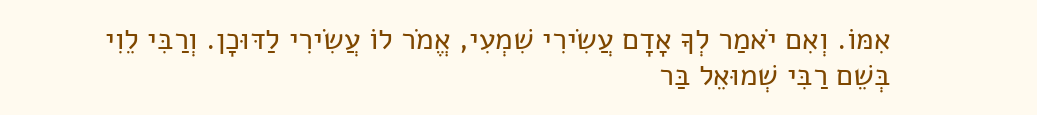אִמּוֹ. וְאִם יֹאמַר לְךָ אָדָם עֲשִׂירִי שִׁמְעִי, אֱמֹר לוֹ עֲשִׂירִי לַדּוּכָן. וְרַבִּי לֵוִי בְּשֵׁם רַבִּי שְׁמוּאֵל בַּר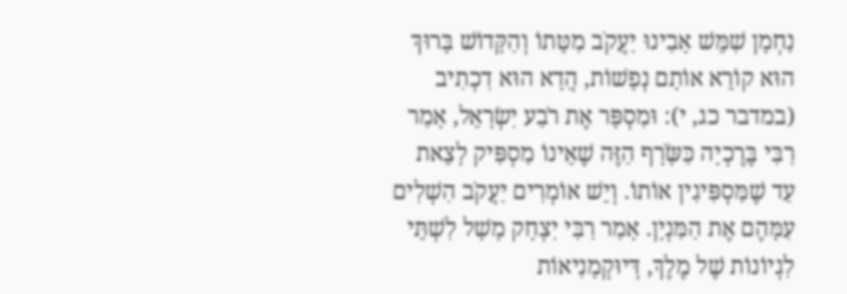נַחְמָן שִׁמֵּשׁ אָבִינוּ יַעֲקֹב מִטָּתוֹ וְהַקָּדוֹשׁ בָּרוּךְ הוּא קוֹרֵא אוֹתָם נְפָשׁוֹת, הֲדָא הוּא דִכְתִיב (במדבר כג, י): וּמִסְפָּר אֶת רֹבַע יִשְׂרָאֵל, אָמַר רַבִּי בֶּרֶכְיָה כַּשָֹּׂרָף הַזֶּה שֶׁאֵינוֹ מַסְפִּיק לָצֵאת עַד שֶׁמַּסְפִּיגִין אוֹתוֹ. וְיֵשׁ אוֹמְרִים יַעֲקֹב הִשְׁלִים עִמָּהֶם אֶת הַמִּנְיָן. אָמַר רַבִּי יִצְחָק מָשָׁל לִשְׁתֵּי לִגְיוֹנוֹת שֶׁל מֶלֶךְ, דְּיוּקְמָנִיאוֹת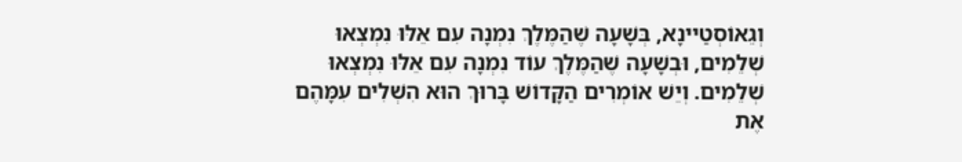וְגֵאוֹסְטַיינָא, בְּשָׁעָה שֶׁהַמֶּלֶךְ נִמְנָה עִם אֵלּוּ נִמְצְאוּ שְׁלֵמִים, וּבְשָׁעָה שֶׁהַמֶּלֶךְ עוֹד נִמְנָה עִם אֵלּוּ נִמְצְאוּ שְׁלֵמִים. וְיֵשׁ אוֹמְרִים הַקָּדוֹשׁ בָּרוּךְ הוּא הִשְׁלִים עִמָּהֶם אֶת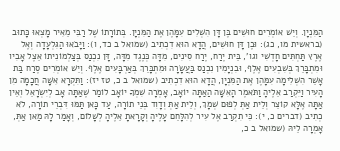הַמִּנְיָן. וְיֵשׁ אוֹמְרִים חוּשִׁים בֶּן דָּן הִשְׁלִים עִמָּהֶן אֶת הַמִּנְיָן. בְּתוֹרָתוֹ שֶׁל רַבִּי מֵאִיר מָצְאוּ כָּתוּב (בראשית מו, כג): וּבֶן דָּן חוּשִׁים, הֲדָא הוּא דִכְתִיב (שמואל ב כד, ו): וַיָּבֹאוּ הַגִּלְעָדָה וְאֶל אֶרֶץ תַּחְתִּים חָדְשִׁי וגו', בֵּית יֶרַח, יֶרַח סִינִים, מִדָּה כְּנֶגֶד מִדָּה, דָּן נִכְנַס בְּצַלְמוֹנִיתוֹ אֵצֶל אָבִיו וּמִתְבָּרֵךְ בְּשִׁבְעִים אֶלֶף, וּבִנְיָמִין נִכְנַס בַּעֲשָׂרָה וּמִתְבָּרֵךְ בְּאַרְבָּעִים אֶלֶף. וְיֵשׁ אוֹמְרִים סֶרַח בַּת אָשֵׁר הִשְׁלִימָה עִמָּהֶן אֶת הַמִּנְיָן, הֲדָא הוּא דִכְתִיב (שמואל ב כ, טז יז): וַתִּקְרָא אִשָּׁה חֲכָמָה מִן הָעִיר וַיִּקְרַב אֵלֶיהָ וַתֹּאמֶר הָאִשָּׁה הַאַתָּה יוֹאָב, אָמְרָה שִׁמְךָ יוֹאָב לוֹמַר שֶׁאַתָּה אָב לְיִשְׂרָאֵל וְאֵין אַתָּה אֶלָּא קוֹצֵר וְלֵית אַתְּ לְפוּם שְׁמָךְ, וְלֵית אַתְּ וְדָוִד בְּנֵי תוֹרָה, עַד כָּאן תַּמּוּ דִּבְרֵי תוֹרָה, לֹא כְתִיב (דברים כ, י): כִּי תִקְרַב אֶל עִיר לְהִלָּחֵם עָלֶיהָ וְקָרָאתָ אֵלֶיהָ לְשָׁלוֹם, וְאָמַר לָהּ מַאן אַתְּ, אָמְרָה לֵיהּ (שמואל ב כ,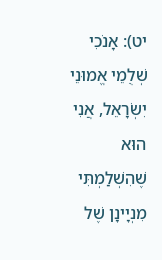יט): אָנֹכִי שְׁלֻמֵי אֱמוּנֵי יִשְׂרָאֵל, אֲנִי הוּא שֶׁהִשְׁלַמְתִּי מִנְיָינָן שֶׁל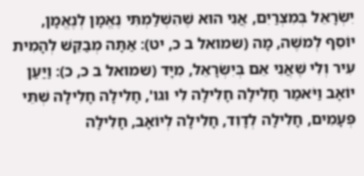יִשְׂרָאֵל בְּמִצְרַיִם, אֲנִי הוּא שֶׁהִשְׁלַמְתִּי נֶאֱמָן לְנֶאֱמָן, יוֹסֵף לְמשֶׁה, מָה (שמואל ב כ, יט): אַתָּה מְבַקֵּשׁ לְהָמִית עִיר וְלִי שֶׁאֲנִי אֵם בְּיִשְׂרָאֵל, מִיָּד (שמואל ב כ, כ): וַיַּעַן יוֹאָב וַיֹּאמַר חָלִילָה חָלִילָה לִי וגו', חָלִילָה חָלִילָה שְׁתֵּי פְּעָמִים, חָלִילָה לְדָוִד, חָלִילָה לְיוֹאָב, חָלִילָה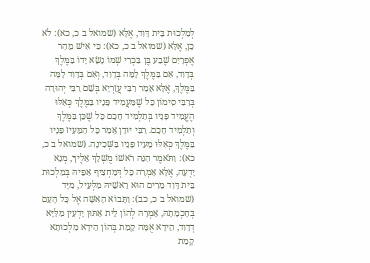לְמַלְכוּת בֵּית דָּוִד, אֶלָּא (שמואל ב כ, כא): לֹא כֵן, אֶלָּא (שמואל ב כ, כא): כִּי אִישׁ מֵהַר אֶפְרָיִם שֶׁבַע בֶּן בִּכְרִי שְׁמוֹ נָשָׂא יָדוֹ בַּמֶּלֶךְ בְּדָוִד, אִם בַּמֶּלֶךְ לָמָּה בְּדָוִד, וְאִם בְּדָוִד לָמָּה בַּמֶּלֶךְ, אֶלָּא אָמַר רַבִּי עֲזַרְיָא בְּשֵׁם רַבִּי יְהוּדָה בְּרַבִּי סִימוֹן כָּל שֶׁמַּעֲמִיד פָּנָיו בַּמֶּלֶךְ כְּאִלּוּ הֶעֱמִיד פָּנָיו בְּתַלְמִיד חָכָם כָּל שֶׁכֵּן בַּמֶּלֶךְ וְתַלְמִיד חָכָם. רַבִּי יוּדָן אָמַר כָּל הַמֵּעִיז פָּנָיו בַּמֶּלֶךְ כְּאִלּוּ מֵעִיז פָּנָיו בַּשְּׁכִינָה. (שמואל ב כ, כא): וַתֹּאמֶר הִנֵּה רֹאשׁוֹ מֻשְׁלָךְ אֵלֶיךָ, מְנָא יָדְעָה, אֶלָּא אָמְרָה כָּל דְּמַחְצִיף אַפֵּיהּ בְּמַלְכוּת בֵּית דָּוִד מֵרִים הוּא רֵאשֵׁיהּ מִלְּעֵיל, מִיָּד (שמואל ב כ, כב): וַתָּבוֹא הָאִשָּׁה אֶל כָּל הָעָם בְּחָכְמָתָהּ, אָמְרָה לְהוֹן לֵית אַתּוּן יָדְעִין מִלַּיָּא דְדָוִד, הֵידָא אֻמָּה קָמַת בְּהוֹן הֵידָא מַלְכוּתָא קָמַת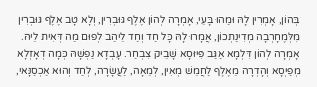בְּהוֹן, אָמְרִין לָהּ וּמַהוּ בָּעֵי, אָמְרָה לְהוֹן אֶלֶף גּוּבְרִין, וְלָא טָב אֶלֶף גּוּבְרִין מִלְּמֶחָרְבָה מְדִינַתְכוֹן, אֲמָרוּ לָהּ כָּל חַד וְחַד לֵיהַב לְפוּם מַה דְּאִית לֵיהּ. אָמְרָה לְהוֹן דִּלְמָא אַגַּב פִּיּוּסָא שָׁבֵיק צִבְחַר. עָבְדָא נַפְשָׁהּ כְּמָה דְאָזְלָא מְפַיְסָא וְהָדְרָה מֵאֶלֶף לַחֲמֵשׁ מְאִין, לְמֵאָה, לַעֲשָׂרָה, לְחַד וְהוּא אַכְסַנָּאי,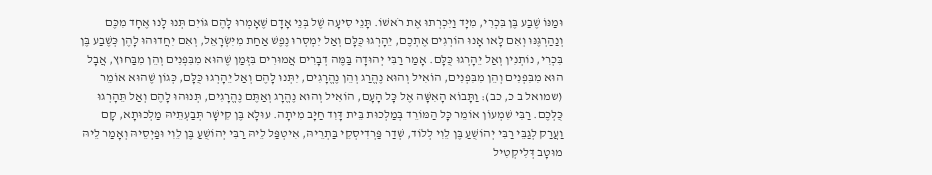וּמַנּוֹ שֶׁבַע בֶּן בִּכְרִי, מִיָּד וַיִּכְרְתוּ אֶת רֹאשׁוֹ. תָּנֵי סִיעָה שֶׁל בְּנֵי אָדָם שֶׁאָמְרוּ לָהֶם גּוֹיִם תְּנוּ לָנוּ אֶחָד מִכֶּם וְנַהַרְגֶּנּוּ וְאִם לָאו אָנוּ הוֹרְגִים אֶתְכֶם, יֵהָרְגוּ כֻּלָּם וְאַל יִמְסְרוּ נֶפֶשׁ אַחַת מִיִּשְׂרָאֵל, וְאִם יִחֲדוּהוּ לָהֶן כְּשֶׁבַע בֶּן בִּכְרִי, נוֹתְנִין וְאַל יֵהָרְגוּ כֻּלָּם. אָמַר רַבִּי יְהוּדָה בַּמֶּה דְבָרִים אֲמוּרִים בִּזְּמַן שֶׁהוּא מִבִּפְנִים וְהֵן מִבַּחוּץ, אֲבָל הוּא מִבִּפְנִים וְהֵן מִבִּפְנִים, הוֹאִיל וְהוּא נֶהֱרַג וְהֵן נֶהֱרָגִים, יִתְּנוּ לָהֶם וְאַל יֵהָרְגוּ כֻּלָּם, כְּגוֹן שֶׁהוּא אוֹמֵר (שמואל ב כ, כב): וַתָּבוֹא הָאִשָּׁה אֶל כָּל הָעָם, הוֹאִיל וְהוּא נֶהֱרָג וְאַתֶּם נֶהֱרָגִים, תְּנוּהוּ לָהֶם וְאַל תֵּהָרְגוּ כֻּלְּכֶם. רַבִּי שִׁמְעוֹן אוֹמֵר כָּל הַמּוֹרֵד בְּמַלְכוּת בֵּית דָּוִד חַיָּב מִיתָה. עוּלָא בֶּן קִישָׁר תְּבַעְתֵּיהּ מַלְכוּתָא, קָם וַעֲרַק לְגַבֵּי רַבִּי יְהוֹשֻׁעַ בֶּן לֵוִי לְלוֹד, שְׁדַר פַּרְדִיסְקֵי בַּתְרֵיהּ, אִיטְפַּל לֵיהּ רַבִּי יְהוֹשֻׁעַ בֶּן לֵוִי וּפַיְסֵיהּ וְאָמַר לֵיהּ מוּטָב דְּלִיקְטִיל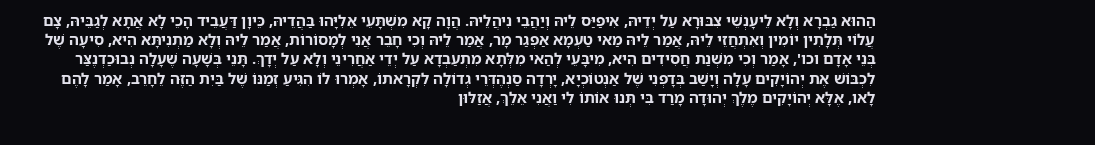הַהוּא גַבְרָא וְלָא לֵיעָנְשֵׁי צִבּוּרָא עַל יְדֵיהּ, אִיפַיַּס לֵיהּ וְיַהֲבֵי נִיהֲלֵיהּ. הֲוָה קָא מִשְׁתָּעֵי אֵלִיָּהוּ בַּהֲדֵיהּ, כֵּיוָן דַּעֲבֵיד הָכֵי לָא אֲתָא לְגַבֵּיהּ, צָם עֲלוֹי תְּלָתִין יוֹמִין וְאִתְחֲזֵי לֵיהּ, אֲמַר לֵיהּ מַאי טַעְמָא אַפְגַר מָר, אֲמַר לֵיהּ וְכִי חָבֵר אֲנִי לְמָסוֹרוֹת, אֲמַר לֵיהּ וְלָא מַתְנִיתָּא הִיא, סִיעָה שֶׁל בְּנֵי אָדָם וכו', אָמַר וְכִי מִשְׁנַת חֲסִידִים הִיא, מִיבָּעֵי לְהַאי מִלְּתָא מִתְעַבְדָא עַל יְדֵי אַחֲרִינֵי וְלָא עַל יְדָךְ. תָּנֵי בְּשָׁעָה שֶׁעָלָה נְבוּכַדְנֶצַּר לִכְבּוֹשׁ אֶת יְהוֹיָקִים עָלָה וְיָשַׁב בְּדָפְנִי שֶׁל אַנְטוֹכְיָא, יָרְדָה סַנְהֶדְּרֵי גְדוֹלָה לִקְרָאתוֹ, אָמְרוּ לוֹ הִגִּיעַ זְמַנּוֹ שֶׁל בַּיִת הַזֶּה לֵחָרֵב, אָמַר לָהֶם לָאו, אֶלָּא יְהוֹיָקִים מֶלֶךְ יְהוּדָה מָרַד בִּי תְּנוּ אוֹתוֹ לִי וַאֲנִי אֵלֵךְ, אֲזַלּוּן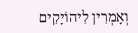וְאָמְרִין לִיהוֹיָקִים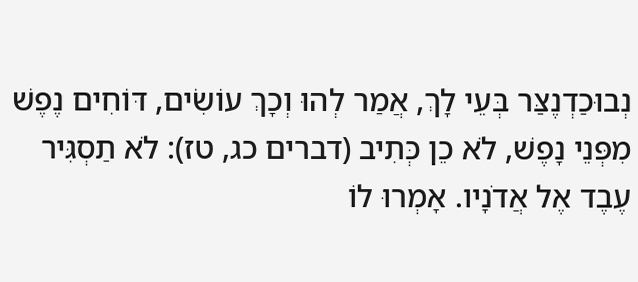נְבוּכַדְנֶצַּר בְּעֵי לָךְ, אֲמַר לְהוּ וְכָךְ עוֹשִׂים, דּוֹחִים נֶפֶשׁ מִפְּנֵי נָפֶשׁ, לֹא כֵן כְּתִיב (דברים כג, טז): לֹא תַסְגִּיר עֶבֶד אֶל אֲדֹנָיו. אָמְרוּ לוֹ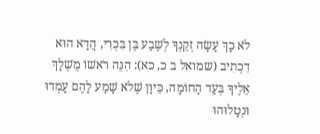לֹא כָךְ עָשָׂה זְקֵנְךָ לְשֶׁבַע בֶּן בִּכְרִי, הֲדָא הוּא דִכְתִיב (שמואל ב כ, כא): הִנֵּה רֹאשׁוֹ מֻשְׁלָךְ אֵלֶיךָ בְּעַד הַחוֹמָה, כֵּיוָן שֶׁלֹא שָׁמַע לָהֶם עָמְדוּ וּנְטָלוּהוּ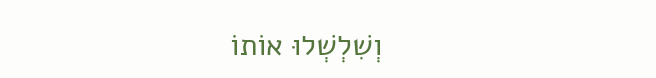וְשִׁלְשְׁלוּ אוֹתוֹ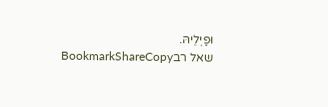וּפַיְלֵיהּ.
שאל רבBookmarkShareCopy